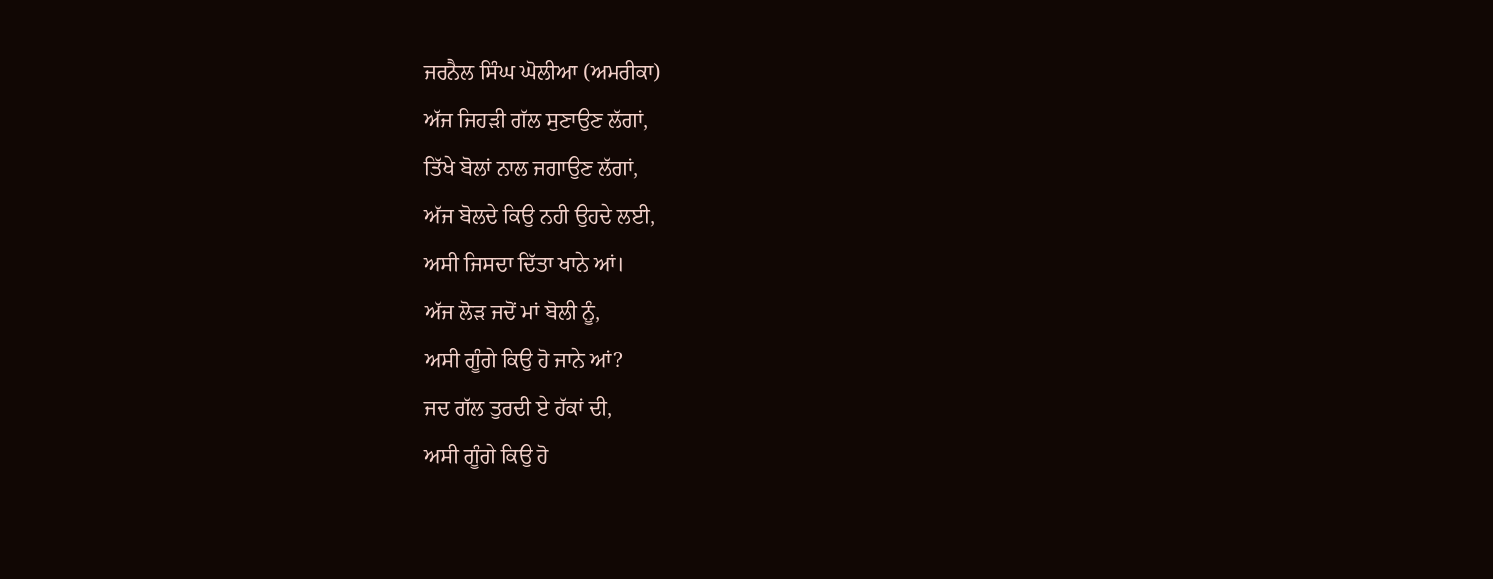ਜਰਨੈਲ ਸਿੰਘ ਘੋਲੀਆ (ਅਮਰੀਕਾ)
ਅੱਜ ਜਿਹੜੀ ਗੱਲ ਸੁਣਾਉਣ ਲੱਗਾਂ,
ਤਿੱਖੇ ਬੋਲਾਂ ਨਾਲ ਜਗਾਉਣ ਲੱਗਾਂ,
ਅੱਜ ਬੋਲਦੇ ਕਿਉ ਨਹੀ ਉਹਦੇ ਲਈ,
ਅਸੀ ਜਿਸਦਾ ਦਿੱਤਾ ਖਾਨੇ ਆਂ।
ਅੱਜ ਲੋੜ ਜਦੋਂ ਮਾਂ ਬੋਲੀ ਨੂੰ,
ਅਸੀ ਗੂੰਗੇ ਕਿਉ ਹੋ ਜਾਨੇ ਆਂ?
ਜਦ ਗੱਲ ਤੁਰਦੀ ਏ ਹੱਕਾਂ ਦੀ,
ਅਸੀ ਗੂੰਗੇ ਕਿਉ ਹੋ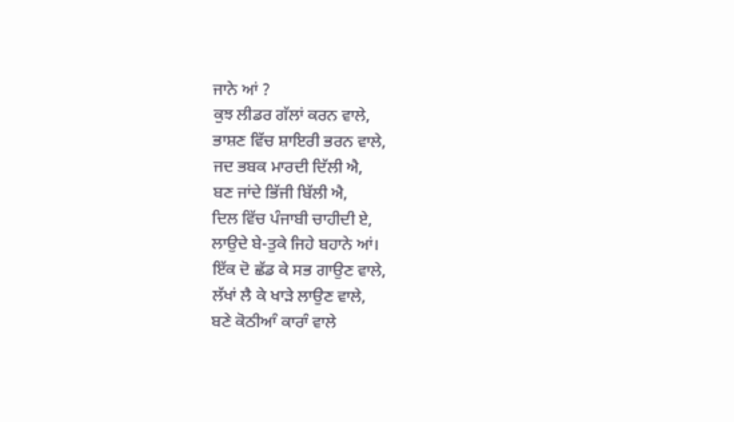ਜਾਨੇ ਆਂ ?
ਕੁਝ ਲੀਡਰ ਗੱਲਾਂ ਕਰਨ ਵਾਲੇ,
ਭਾਸ਼ਣ ਵਿੱਚ ਸ਼ਾਇਰੀ ਭਰਨ ਵਾਲੇ,
ਜਦ ਭਬਕ ਮਾਰਦੀ ਦਿੱਲੀ ਐ,
ਬਣ ਜਾਂਦੇ ਭਿੱਜੀ ਬਿੱਲੀ ਐ,
ਦਿਲ ਵਿੱਚ ਪੰਜਾਬੀ ਚਾਹੀਦੀ ਏ,
ਲਾਉਦੇ ਬੇ-ਤੁਕੇ ਜਿਹੇ ਬਹਾਨੇ ਆਂ।
ਇੱਕ ਦੋ ਛੱਡ ਕੇ ਸਭ ਗਾਉਣ ਵਾਲੇ,
ਲੱਖਾਂ ਲੈ ਕੇ ਖਾੜੇ ਲਾਉਣ ਵਾਲੇ,
ਬਣੇ ਕੋਠੀਆੰ ਕਾਰਾੰ ਵਾਲੇ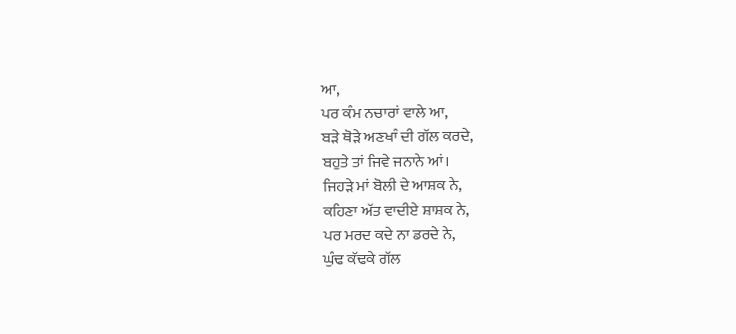ਆ,
ਪਰ ਕੰਮ ਨਚਾਰਾਂ ਵਾਲੇ ਆ,
ਬੜੇ ਥੋੜੇ ਅਣਖਾੰ ਦੀ ਗੱਲ ਕਰਦੇ,
ਬਹੁਤੇ ਤਾਂ ਜਿਵੇ ਜਨਾਨੇ ਆਂ।
ਜਿਹੜੇ ਮਾਂ ਬੋਲੀ ਦੇ ਆਸ਼ਕ ਨੇ,
ਕਹਿਣਾ ਅੱਤ ਵਾਦੀਏ ਸ਼ਾਸ਼ਕ ਨੇ,
ਪਰ ਮਰਦ ਕਦੇ ਨਾ ਡਰਦੇ ਨੇ,
ਘੁੰਢ ਕੱਢਕੇ ਗੱਲ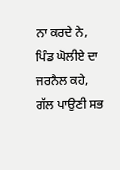ਨਾ ਕਰਦੇ ਨੇ,
ਪਿੰਡ ਘੋਲੀਏ ਦਾ ਜਰਨੈਲ ਕਹੇ,
ਗੱਲ ਪਾਉਣੀ ਸਭ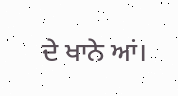ਦੇ ਖਾਨੇ ਆਂ।